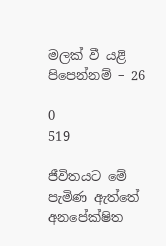මලක් වී යළි පිපෙන්නම් – 26

0
519

ජීවිතයට මේ පැමිණ ඇත්තේ අනපේක්ෂිත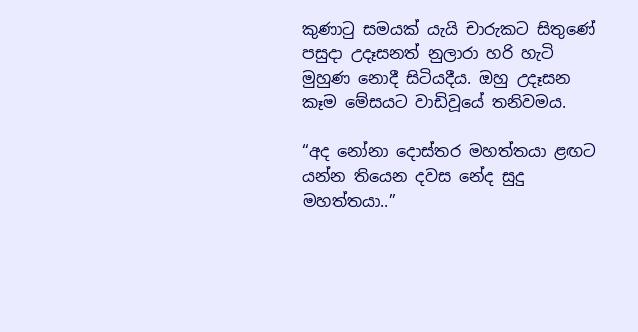කුණාටු සමයක් යැයි චාරුකට සිතුණේ පසුදා උදෑසනත් නුලාරා හරි හැටි මුහුණ නොදී සිටියදීය. ඔහු උදෑසන කෑම මේසයට වාඩිවූයේ තනිවමය.

“අද නෝනා දොස්තර මහත්තයා ළඟට යන්න තියෙන දවස නේද සුදු මහත්තයා..”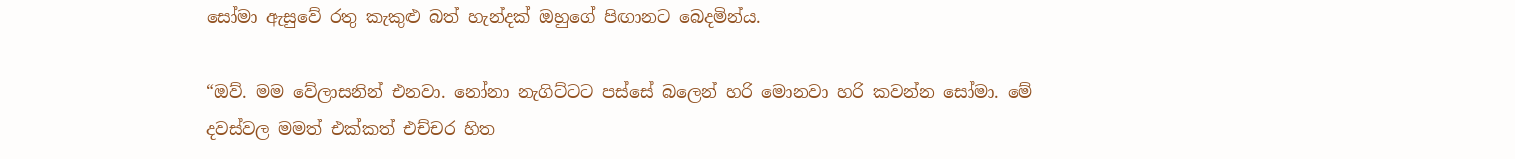සෝමා ඇසුවේ රතු කැකුළු බත් හැන්දක් ඔහුගේ පිඟානට බෙදමින්ය.

“ඔව්. මම වේලාසනින් එනවා. නෝනා නැගිට්ටට පස්සේ බලෙන් හරි මොනවා හරි කවන්න සෝමා. මේ දවස්වල මමත් එක්කත් එච්චර හිත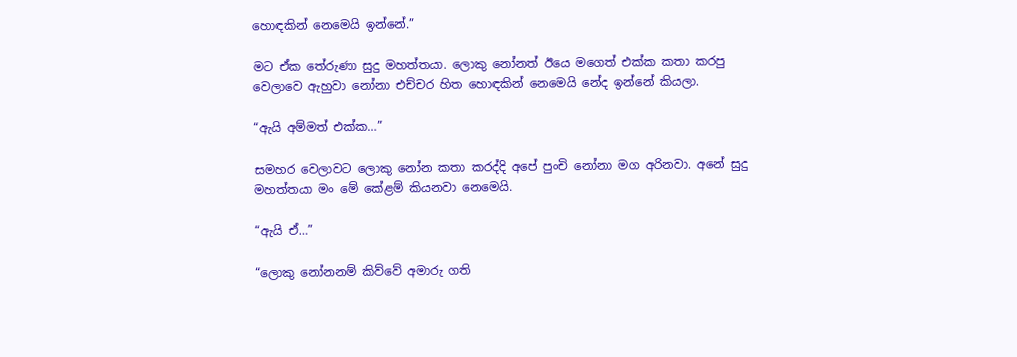හොඳකින් නෙමෙයි ඉන්නේ.”

මට ඒක තේරුණා සුදු මහත්තයා. ලොකු නෝනත් ඊයෙ මගෙත් එක්ක කතා කරපු වෙලාවෙ ඇහුවා නෝනා එච්චර හිත හොඳකින් නෙමෙයි නේද ඉන්නේ කියලා.

“ඇයි අම්මත් එක්ක…”

සමහර වෙලාවට ලොකු නෝන කතා කරද්දි අපේ පුංචි නෝනා මග අරිනවා. අනේ සුදු මහත්තයා මං මේ කේළම් කියනවා නෙමෙයි.

“ඇයි ඒ…”

“ලොකු නෝනනම් කිව්වේ අමාරු ගති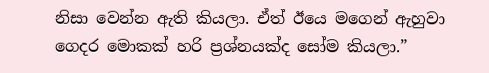නිසා වෙන්න ඇති කියලා. ඒත් ඊයෙ මගෙන් ඇහුවා ගෙදර මොකක් හරි ප්‍රශ්නයක්ද සෝම කියලා.”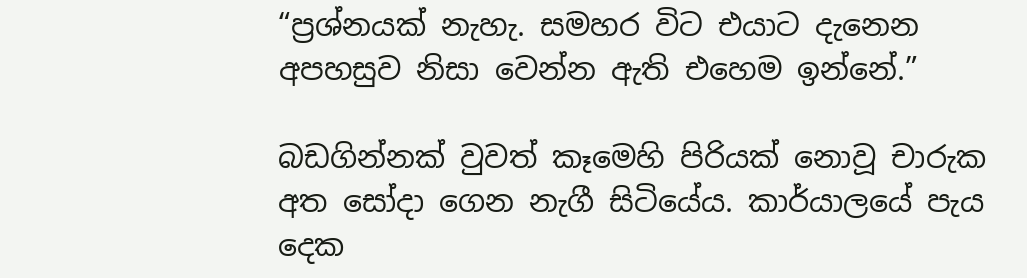“ප්‍රශ්නයක් නැහැ. සමහර විට එයාට දැනෙන අපහසුව නිසා වෙන්න ඇති එහෙම ඉන්නේ.”

බඩගින්නක් වුවත් කෑමෙහි පිරියක් නොවූ චාරුක අත සෝදා ගෙන නැගී සිටියේය. කාර්යාලයේ පැය දෙක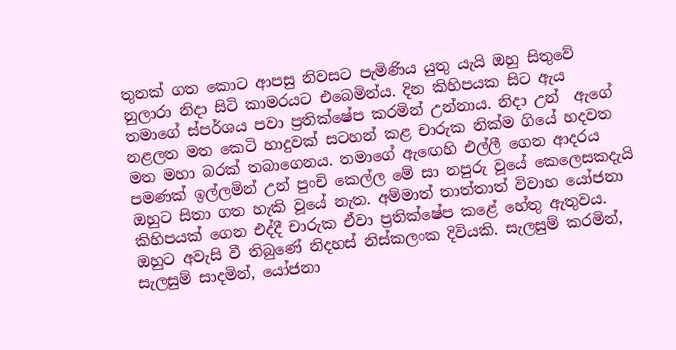තුනක් ගත කොට ආපසු නිවසට පැමිණිය යුතු යැයි ඔහු සිතුවේ නුලාරා නිදා සිටි කාමරයට එබෙමින්ය. දින කිහිපයක සිට ඇය තමාගේ ස්පර්ශය පවා ප්‍රතික්ෂේප කරමින් උන්නාය. නිදා උන්  ඇගේ නළලත මත කෙටි හාදුවක් සටහන් කළ චාරුක නික්ම ගියේ හදවත මත මහා බරක් තබාගෙනය. තමාගේ ඇඟෙහි එල්ලී ගෙන ආදරය පමණක් ඉල්ලමින් උන් පුංචි කෙල්ල මේ සා නපුරු වූයේ කෙලෙසකදැයි  ඔහුට සිතා ගත හැකි වූයේ නැත. අම්මාත් තාත්තාත් විවාහ යෝජනා කිහිපයක් ගෙන එද්දී චාරුක ඒවා ප්‍රතික්ෂේප කළේ හේතු ඇතුවය. ඔහුට අවැසි වී තිබුණේ නිදහස් නිස්කලංක දිවියකි. සැලසුම් කරමින්, සැලසුම් සාදමින්, යෝජනා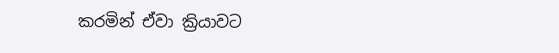කරමින් ඒවා ක්‍රියාවට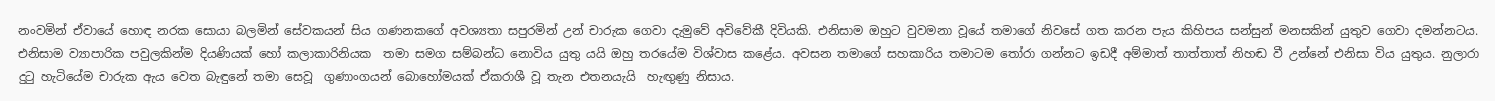නංවමින් ඒවායේ හොඳ නරක සොයා බලමින් සේවකයන් සිය ගණනකගේ අවශ්‍යතා සපුරමින් උන් චාරුක ගෙවා දැමුවේ අවිවේකී දිවියකි. එනිසාම ඔහුට වුවමනා වූයේ තමාගේ නිවසේ ගත කරන පැය කිහිපය සන්සුන් මනසකින් යුතුව ගෙවා දමන්නටය. එනිසාම ව්‍යාපාරික පවුලකින්ම දියණියක් හෝ කලාකාරිනියක  තමා සමග සම්බන්ධ නොවිය යුතු යයි ඔහු තරයේම විශ්වාස කළේය. අවසන තමාගේ සහකාරිය තමාටම තෝරා ගන්නට ඉඩදී අම්මාත් තාත්තාත් නිහඬ වී උන්නේ එනිසා විය යුතුය. නුලාරා දුටු හැටියේම චාරුක ඇය වෙත බැඳුනේ තමා සෙවූ  ගුණාංගයන් බොහෝමයක් ඒකරාශී වූ තැන එතනයැයි  හැඟුණු නිසාය.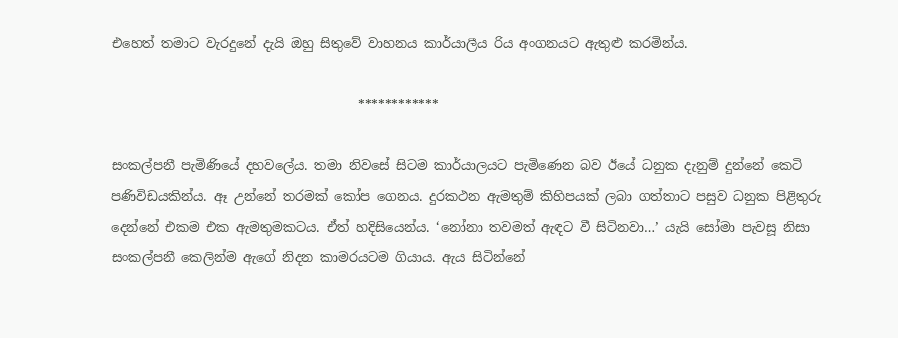එහෙත් තමාට වැරදුනේ දැයි ඔහු සිතුවේ වාහනය කාර්යාලීය රිය අංගනයට ඇතුළු කරමින්ය.

                                      ************

සංකල්පනී පැමිණියේ දහවලේය. තමා නිවසේ සිටම කාර්යාලයට පැමිණෙන බව ඊයේ ධනුක දැනුම් දුන්නේ කෙටි පණිවිඩයකින්ය. ඈ උන්නේ තරමක් කෝප ගෙනය. දුරකථන ඇමතුම් කිහිපයක් ලබා ගත්තාට පසුව ධනුක පිළිතුරු දෙන්නේ එකම එක ඇමතුමකටය. ඒත් හදිසියෙන්ය. ‘නෝනා තවමත් ඇඳට වී සිටිනවා…’ යැයි සෝමා පැවසූ නිසා සංකල්පනී කෙලින්ම ඇගේ නිදන කාමරයටම ගියාය. ඇය සිටින්නේ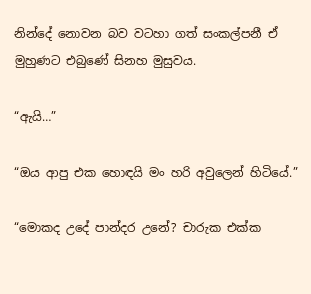නින්දේ නොවන බව වටහා ගත් සංකල්පනී ඒ මුහුණට එබුණේ සිනහ මුසුවය.

“ඇයි…”

“ඔය ආපු එක හොඳයි මං හරි අවුලෙන් හිටියේ.”

“මොකද උදේ පාන්දර උනේ? චාරුක එක්ක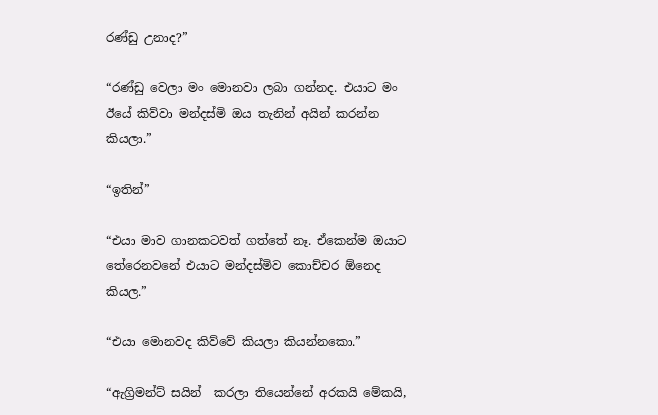රණ්ඩු උනාද?”

“රණ්ඩු වෙලා මං මොනවා ලබා ගන්නද. එයාට මං ඊයේ කිව්වා මන්දස්මි ඔය තැනින් අයින් කරන්න කියලා.”

“ඉතින්”

“එයා මාව ගානකටවත් ගත්තේ නෑ. ඒකෙන්ම ඔයාට තේරෙනවනේ එයාට මන්දස්මිව කොච්චර ඕනෙද කියල.”

“එයා මොනවද කිව්වේ කියලා කියන්නකො.”

“ඇග්‍රිමන්ට් සයින්  කරලා තියෙන්නේ අරකයි මේකයි,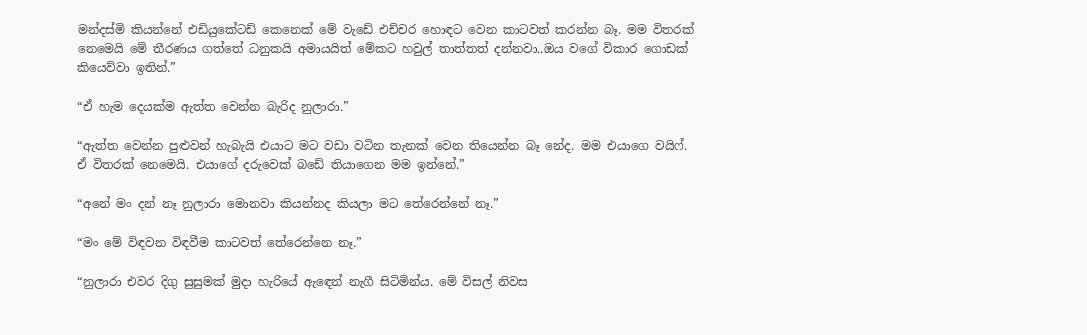මන්දස්මි කියන්නේ එඩියුකේටඩ් කෙනෙක් මේ වැඩේ එච්චර හොඳට වෙන කාටවත් කරන්න බෑ. මම විතරක් නෙමෙයි මේ තීරණය ගත්තේ ධනුකයි අමායයිත් මේකට හවුල් තාත්තත් දන්නවා..ඔය වගේ විකාර ගොඩක් කියෙව්වා ඉතින්.”

“ඒ හැම දෙයක්ම ඇත්ත වෙන්න බැරිද නුලාරා.”

“ඇත්ත වෙන්න පුළුවන් හැබැයි එයාට මට වඩා වටින තැනක් වෙන තියෙන්න බෑ නේද. මම එයාගෙ වයිෆ්. ඒ විතරක් නෙමෙයි. එයාගේ දරුවෙක් බඩේ තියාගෙන මම ඉන්නේ.”

“අනේ මං දන් නෑ නුලාරා මොනවා කියන්නද කියලා මට තේරෙන්නේ නෑ.”

“මං මේ විඳවන විඳවීම කාටවත් තේරෙන්නෙ නෑ.”

“නුලාරා එවර දිගු සුසුමක් මුදා හැරියේ ඇඳෙන් නැගී සිටිමින්ය. මේ විසල් නිවස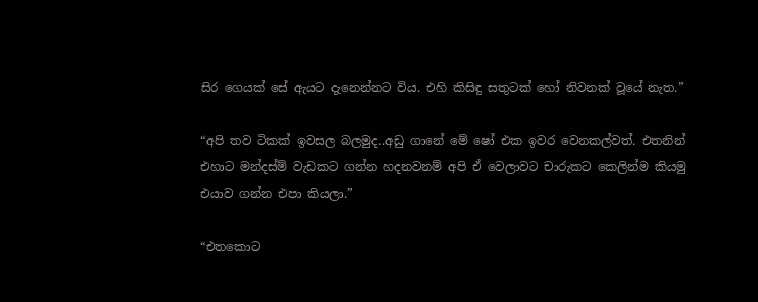සිර ගෙයක් සේ ඇයට දැනෙන්නට විය. එහි කිසිඳු සතුටක් හෝ නිවනක් වූයේ නැත.”

“අපි තව ටිකක් ඉවසල බලමුද..අඩු ගානේ මේ ෂෝ එක ඉවර වෙනකල්වත්. එතනින් එහාට මන්දස්ම් වැඩකට ගන්න හදනවනම් අපි ඒ වෙලාවට චාරුකට කෙලින්ම කියමු එයාව ගන්න එපා කියලා.”

“එතකොට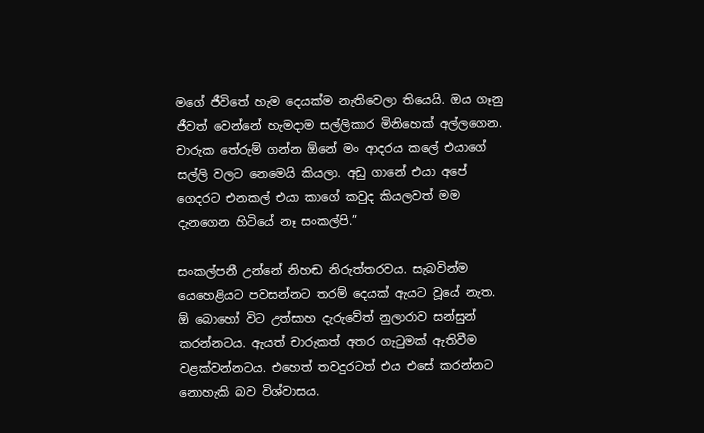මගේ ජීවිතේ හැම දෙයක්ම නැතිවෙලා තියෙයි. ඔය ගෑනු ජීවත් වෙන්නේ හැමදාම සල්ලිකාර මිනිහෙක් අල්ලගෙන. චාරුක තේරුම් ගන්න ඕනේ මං ආදරය කලේ එයාගේ සල්ලි වලට නෙමෙයි කියලා. අඩු ගානේ එයා අපේ ගෙදරට එනකල් එයා කාගේ කවුද කියලවත් මම දැනගෙන හිටියේ නෑ සංකල්පි.”

සංකල්පනී උන්නේ නිහඬ නිරුත්තරවය. සැබවින්ම යෙහෙළියට පවසන්නට තරම් දෙයක් ඇයට වූයේ නැත. ඕ බොහෝ විට උත්සාහ දැරුවේත් නුලාරාව සන්සුන් කරන්නටය. ඇයත් චාරුකත් අතර ගැටුමක් ඇතිවීම වළක්වන්නටය. එහෙත් තවදුරටත් එය එසේ කරන්නට නොහැකි බව විශ්වාසය.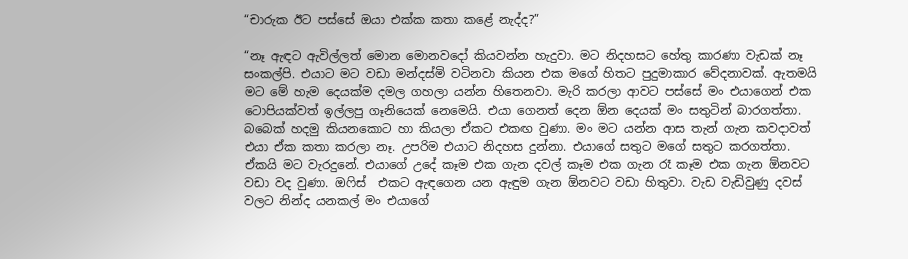“චාරුක ඊට පස්සේ ඔයා එක්ක කතා කළේ නැද්ද?”

“නෑ ඇඳට ඇවිල්ලත් මොන මොනවදෝ කියවන්න හැදුවා. මට නිදහසට හේතු කාරණා වැඩක් නෑ සංකල්පි. එයාට මට වඩා මන්දස්මි වටිනවා කියන එක මගේ හිතට පුදුමාකාර වේදනාවක්. ඇතමයි මට මේ හැම දෙයක්ම දමල ගහලා යන්න හිතෙනවා. මැරි කරලා ආවට පස්සේ මං එයාගෙන් එක ටොපියක්වත් ඉල්ලපු ගෑනියෙක් නෙමෙයි. එයා ගෙනත් දෙන ඕන දෙයක් මං සතුටින් බාරගත්තා. බබෙක් හදමු කියනකොට හා කියලා ඒකට එකඟ වුණා. මං මට යන්න ආස තැන් ගැන කවදාවත් එයා ඒක කතා කරලා නෑ. උපරිම එයාට නිදහස දුන්නා. එයාගේ සතුට මගේ සතුට කරගත්තා. ඒකයි මට වැරදුනේ. එයාගේ උදේ කෑම එක ගැන දවල් කෑම එක ගැන රෑ කෑම එක ගැන ඕනවට වඩා වද වුණා. ඔෆිස්  එකට ඇඳගෙන යන ඇඳුම ගැන ඕනවට වඩා හිතුවා. වැඩ වැඩිවුණු දවස් වලට නින්ද යනකල් මං එයාගේ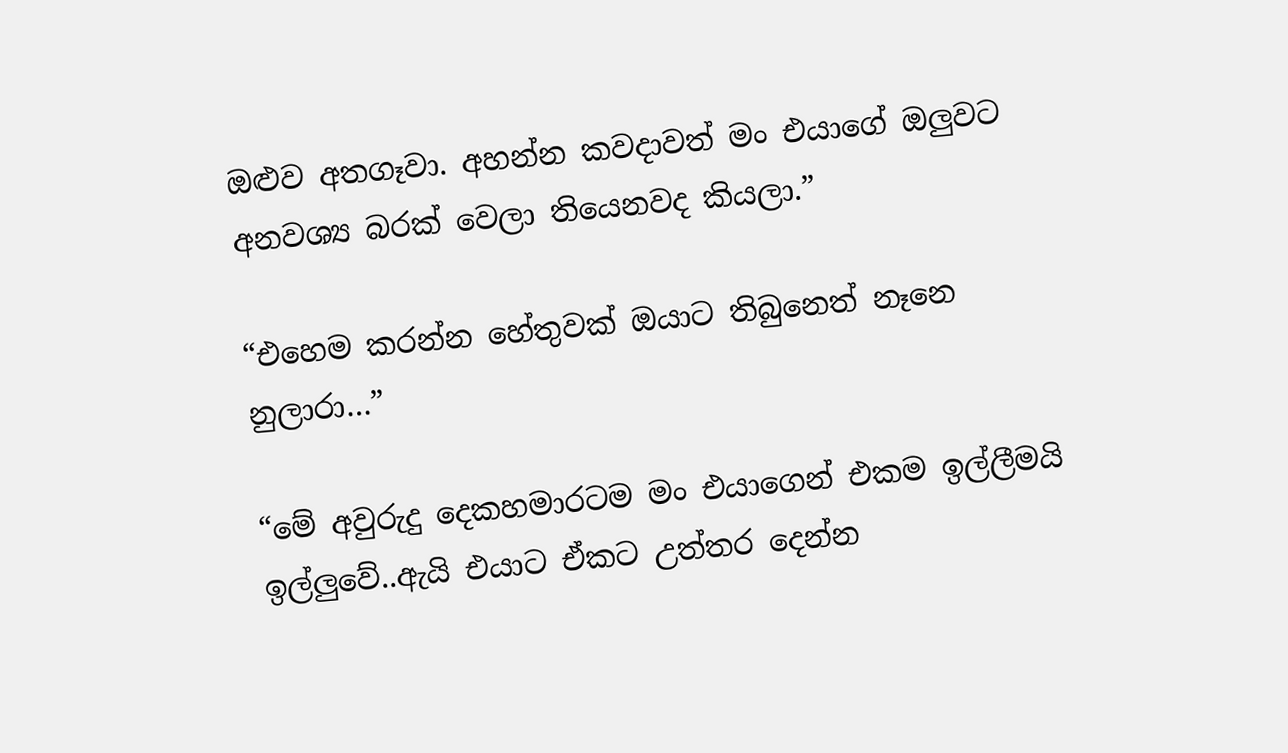ඔළුව අතගෑවා. අහන්න කවදාවත් මං එයාගේ ඔලුවට අනවශ්‍ය බරක් වෙලා තියෙනවද කියලා.”

“එහෙම කරන්න හේතුවක් ඔයාට තිබුනෙත් නෑනෙ නුලාරා…”

“මේ අවුරුදු දෙකහමාරටම මං එයාගෙන් එකම ඉල්ලීමයි ඉල්ලුවේ..ඇයි එයාට ඒකට උත්තර දෙන්න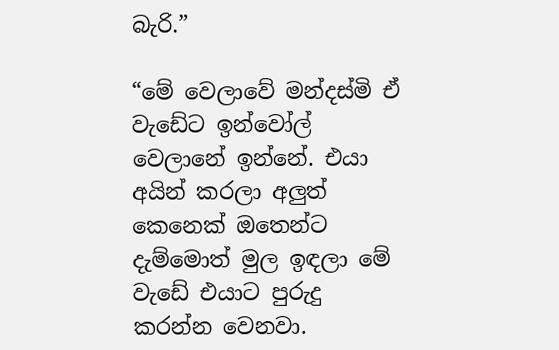බැරි.”

“මේ වෙලාවේ මන්දස්මි ඒ වැඩේට ඉන්වෝල් වෙලානේ ඉන්නේ. එයා අයින් කරලා අලුත් කෙනෙක් ඔතෙන්ට දැම්මොත් මුල ඉඳලා මේ වැඩේ එයාට පුරුදු කරන්න වෙනවා.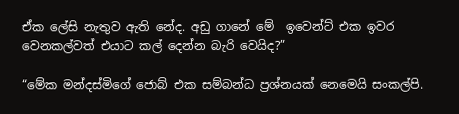ඒක ලේසි නැතුව ඇති නේද. අඩු ගානේ මේ  ඉවෙන්ට් එක ඉවර වෙනකල්වත් එයාට කල් දෙන්න බැරි වෙයිද?”

“මේක මන්දස්මිගේ ජොබ් එක සම්බන්ධ ප්‍රශ්නයක් නෙමෙයි සංකල්පි.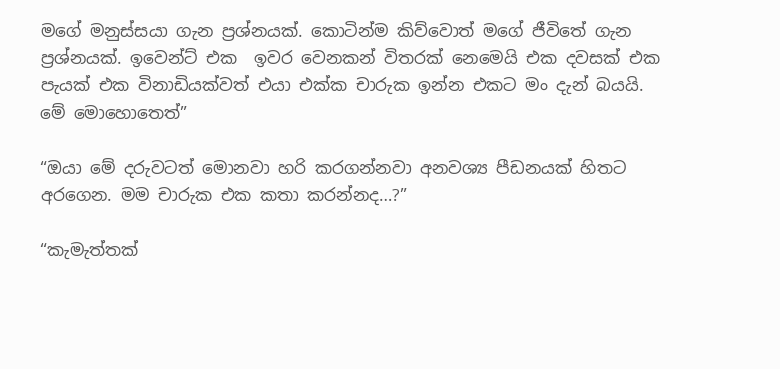මගේ මනුස්සයා ගැන ප්‍රශ්නයක්. කොටින්ම කිව්වොත් මගේ ජීවිතේ ගැන ප්‍රශ්නයක්. ඉවෙන්ට් එක  ඉවර වෙනකන් විතරක් නෙමෙයි එක දවසක් එක පැයක් එක විනාඩියක්වත් එයා එක්ක චාරුක ඉන්න එකට මං දැන් බයයි. මේ මොහොතෙත්”

“ඔයා මේ දරුවටත් මොනවා හරි කරගන්නවා අනවශ්‍ය පීඩනයක් හිතට අරගෙන. මම චාරුක එක කතා කරන්නද…?”

“කැමැත්තක්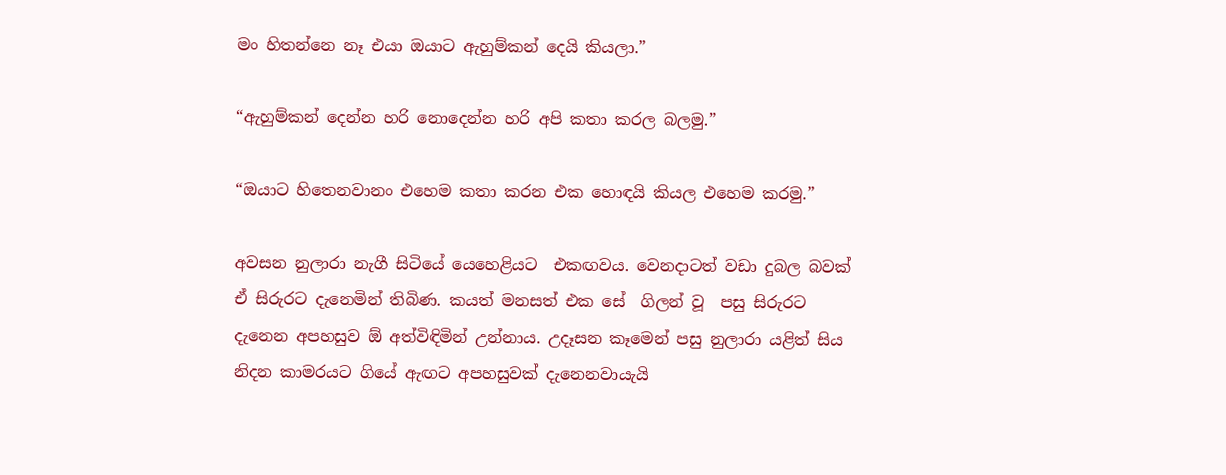මං හිතන්නෙ නෑ එයා ඔයාට ඇහුම්කන් දෙයි කියලා.”

“ඇහුම්කන් දෙන්න හරි නොදෙන්න හරි අපි කතා කරල බලමු.”

“ඔයාට හිතෙනවානං එහෙම කතා කරන එක හොඳයි කියල එහෙම කරමු.”

අවසන නුලාරා නැගී සිටියේ යෙහෙළියට  එකඟවය. වෙනදාටත් වඩා දුබල බවක් ඒ සිරුරට දැනෙමින් තිබිණ. කයත් මනසත් එක සේ  ගිලන් වූ  පසු සිරුරට දැනෙන අපහසුව ඕ අත්විඳිමින් උන්නාය. උදෑසන කෑමෙන් පසු නුලාරා යළිත් සිය නිදන කාමරයට ගියේ ඇඟට අපහසුවක් දැනෙනවායැයි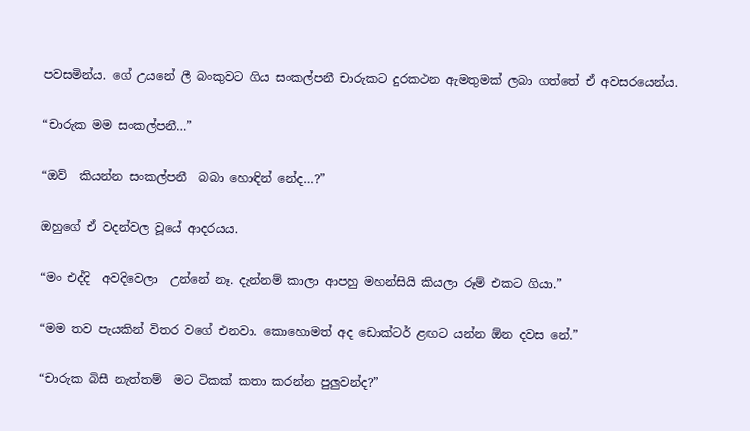පවසමින්ය. ගේ උයනේ ලී බංකුවට ගිය සංකල්පනී චාරුකට දුරකථන ඇමතුමක් ලබා ගත්තේ ඒ අවසරයෙන්ය.

“චාරුක මම සංකල්පනී…”

“ඔව්  කියන්න සංකල්පනී  බබා හොඳින් නේද…?”

ඔහුගේ ඒ වදන්වල වූයේ ආදරයය.

“මං එද්දි  අවදිවෙලා  උන්නේ නෑ. දැන්නම් කාලා ආපහු මහන්සියි කියලා රූම් එකට ගියා.”

“මම තව පැයකින් විතර වගේ එනවා. කොහොමත් අද ඩොක්ටර් ළඟට යන්න ඕන දවස නේ.”

“චාරුක බිසී නැත්තම්  මට ටිකක් කතා කරන්න පුලුවන්ද?”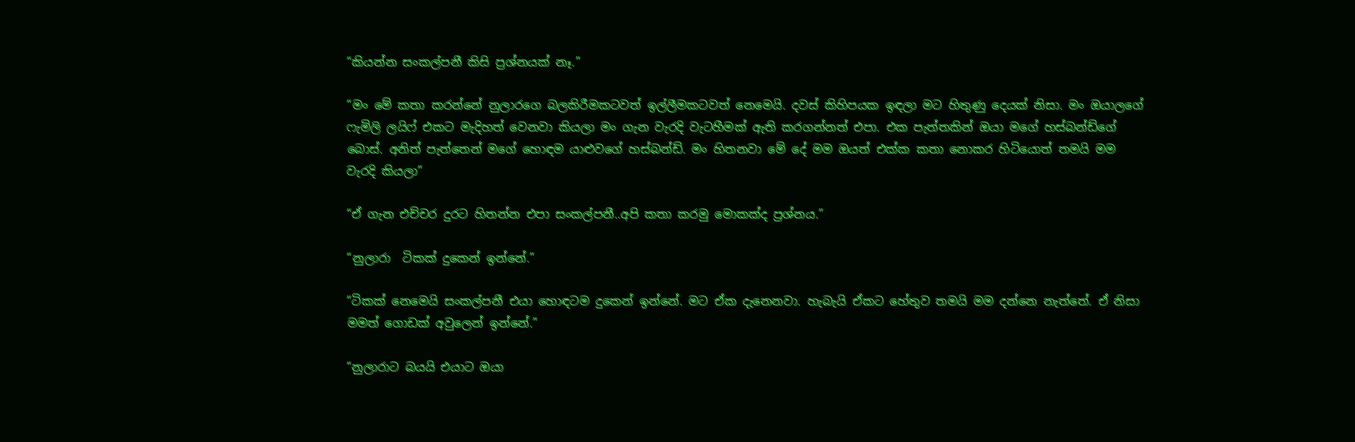“කියන්න සංකල්පනී කිසි ප්‍රශ්නයක් නෑ.”

“මං මේ කතා කරන්නේ නුලාරගෙ බලකිරීමකටවත් ඉල්ලීමකටවත් නෙමෙයි. දවස් කිහිපයක ඉඳලා මට හිතුණු දෙයක් නිසා. මං ඔයාලගේ ෆැමිලි ලයිෆ් එකට මැදිහත් වෙනවා කියලා මං ගැන වැරදි වැටහීමක් ඇති කරගන්නත් එපා. එක පැත්තකින් ඔයා මගේ හස්බන්ඩ්ගේ  බොස්. අනිත් පැත්තෙන් මගේ හොඳම යාළුවගේ හස්බන්ඩ්. මං හිතනවා මේ දේ මම ඔයත් එක්ක කතා නොකර හිටියොත් තමයි මම වැරදි කියලා”

“ඒ ගැන එච්චර දුරට හිතන්න එපා සංකල්පනී..අපි කතා කරමු මොකක්ද ප්‍රශ්නය.”

“නුලාරා  ටිකක් දුකෙන් ඉන්නේ.”

“ටිකක් නෙමෙයි සංකල්පනී එයා හොඳටම දුකෙන් ඉන්නේ. මට ඒක දැනෙනවා. හැබැයි ඒකට හේතුව තමයි මම දන්නෙ නැත්තේ. ඒ නිසා මමත් ගොඩක් අවුලෙන් ඉන්නේ.”

“නුලාරාට බයයි එයාට ඔයා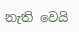නැති වෙයි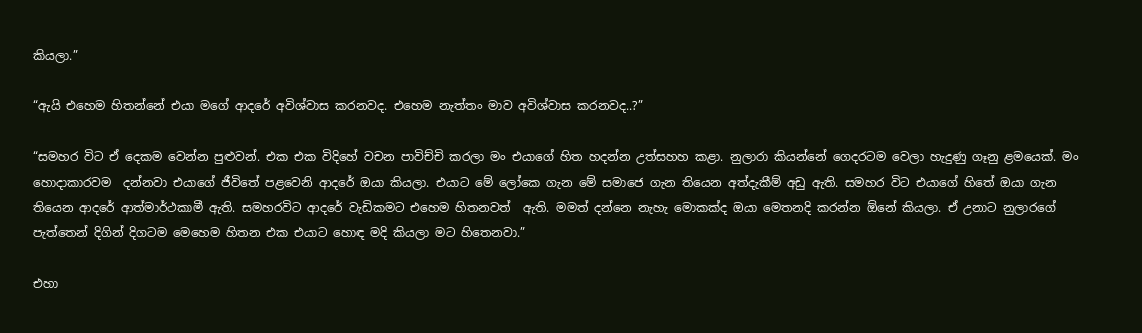කියලා.”

“ඇයි එහෙම හිතන්නේ එයා මගේ ආදරේ අවිශ්වාස කරනවද. එහෙම නැත්තං මාව අවිශ්වාස කරනවද..?”

“සමහර විට ඒ දෙකම වෙන්න පුළුවන්. එක එක විදිහේ වචන පාවිච්චි කරලා මං එයාගේ හිත හදන්න උත්සහහ කළා. නුලාරා කියන්නේ ගෙදරටම වෙලා හැදුණු ගෑනු ළමයෙක්. මං හොදාකාරවම  දන්නවා එයාගේ ජීවිතේ පළවෙනි ආදරේ ඔයා කියලා. එයාට මේ ලෝකෙ ගැන මේ සමාජෙ ගැන තියෙන අත්දැකීම් අඩු ඇති. සමහර විට එයාගේ හිතේ ඔයා ගැන තියෙන ආදරේ ආත්මාර්ථකාමී ඇති. සමහරවිට ආදරේ වැඩිකමට එහෙම හිතනවත්  ඇති. මමත් දන්නෙ නැහැ මොකක්ද ඔයා මෙතනදි කරන්න ඕනේ කියලා. ඒ උනාට නුලාරගේ  පැත්තෙන් දිගින් දිගටම මෙහෙම හිතන එක එයාට හොඳ මදි කියලා මට හිතෙනවා.”

එහා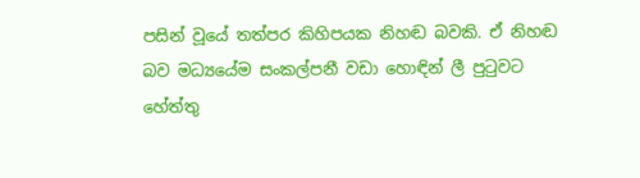පසින් වූයේ තත්පර කිහිපයක නිහඬ බවකි. ඒ නිහඬ බව මධ්‍යයේම සංකල්පනී වඩා හොඳින් ලී පුටුවට හේත්තු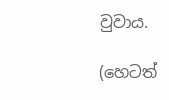වුවාය.

(හෙටත්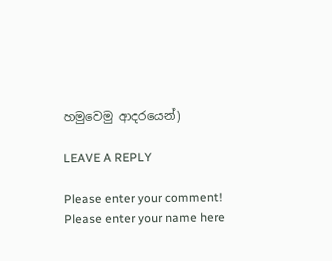හමුවෙමු ආදරයෙන්)

LEAVE A REPLY

Please enter your comment!
Please enter your name here